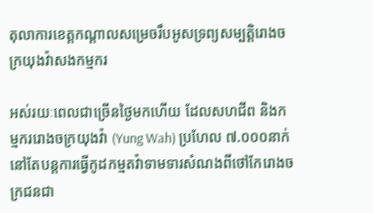តុលាការខេត្តកណ្ដាលសម្រេចរឹបអូសទ្រព្យសម្បត្តិរោងចក្រយុងវ៉ាសងកម្មករ

អស់រយៈពេលជាច្រើនថ្ងៃមកហើយ ដែលសហជីព និងកម្មកររោងចក្រយុងវ៉ា (Yung Wah) ប្រហែល ៧.០០០នាក់ នៅតែបន្តការធ្វើកូដកម្មតវ៉ាទាមទារសំណងពីថៅកែរោងចក្រជនជា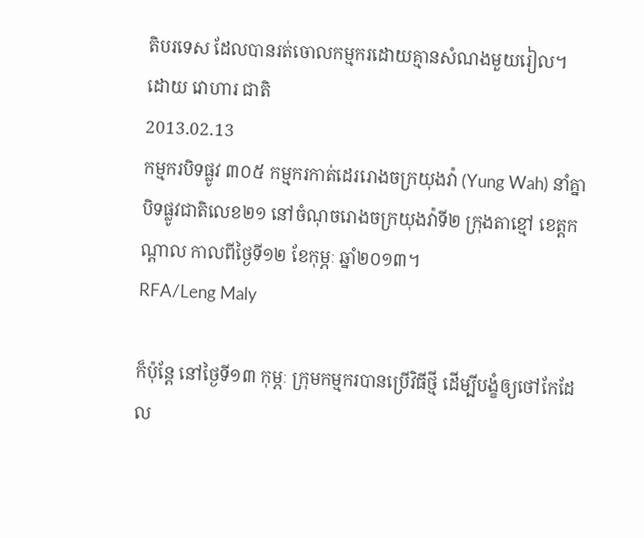តិបរទេស ដែលបានរត់ចោលកម្មករដោយគ្មានសំណងមួយរៀល។
ដោយ វោហារ ជាតិ
2013.02.13
កម្មករបិទផ្លូវ ៣០៥ កម្មករកាត់ដេររោងចក្រយុងវ៉ា (Yung Wah) នាំគ្នាបិទផ្លូវជាតិលេខ២១ នៅចំណុចរោងចក្រយុងវ៉ាទី២ ក្រុងតាខ្មៅ ខេត្តកណ្ដាល កាលពីថ្ងៃទី១២ ខែកុម្ភៈ ឆ្នាំ២០១៣។
RFA/Leng Maly

ក៏ប៉ុន្តែ នៅថ្ងៃទី១៣ កុម្ភៈ ក្រុមកម្មករបានប្រើវិធីថ្មី ដើម្បីបង្ខំឲ្យថៅកែដែល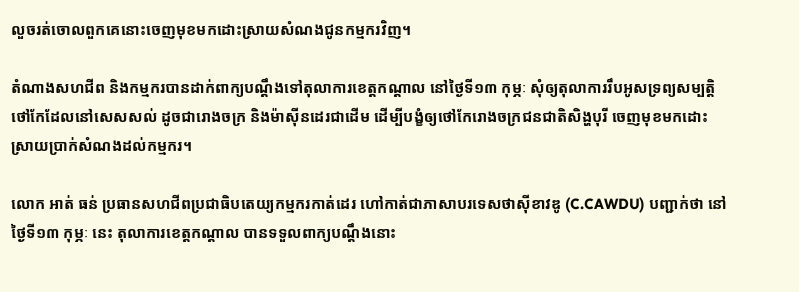លួចរត់ចោលពួកគេនោះចេញមុខមកដោះស្រាយសំណងជូនកម្មករវិញ។

តំណាងសហជីព និងកម្មករបានដាក់ពាក្យបណ្ដឹងទៅតុលាការខេត្តកណ្ដាល នៅថ្ងៃទី១៣ កុម្ភៈ សុំឲ្យតុលាការរឹបអូសទ្រព្យសម្បត្តិថៅកែដែលនៅសេសសល់ ដូចជារោងចក្រ និងម៉ាស៊ីនដេរជាដើម ដើម្បីបង្ខំឲ្យថៅកែរោងចក្រជនជាតិសិង្ហបុរី ចេញមុខមកដោះស្រាយប្រាក់សំណងដល់កម្មករ។

លោក អាត់ ធន់ ប្រធានសហជីពប្រជាធិបតេយ្យកម្មករកាត់ដេរ ហៅកាត់ជាភាសាបរទេសថាស៊ីខាវឌូ (C.CAWDU) បញ្ជាក់ថា នៅថ្ងៃទី១៣ កុម្ភៈ នេះ តុលាការខេត្តកណ្ដាល បានទទួលពាក្យបណ្ដឹងនោះ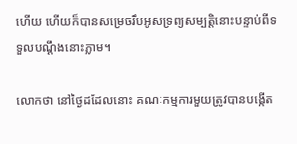ហើយ ហើយក៏បានសម្រេចរឹបអូសទ្រព្យសម្បត្តិនោះបន្ទាប់ពីទទួលបណ្ដឹងនោះភ្លាម។

លោកថា នៅថ្ងៃដដែលនោះ គណៈកម្មការមួយត្រូវបានបង្កើត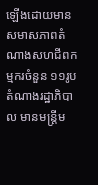ឡើងដោយមានសមាសភាពតំណាងសហជីពកម្មករចំនួន ១១រូប តំណាងរដ្ឋាភិបាល មានមន្ត្រីម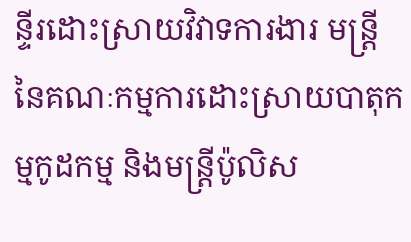ន្ទីរដោះស្រាយវិវាទការងារ មន្ត្រីនៃគណៈកម្មការដោះស្រាយបាតុកម្មកូដកម្ម និងមន្ត្រីប៉ូលិស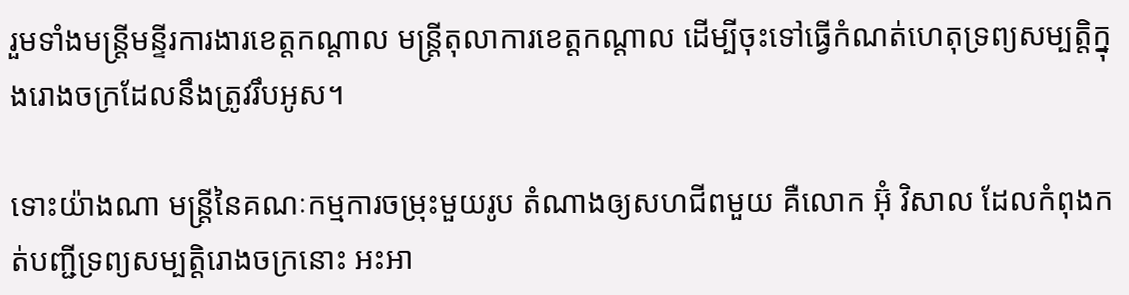រួមទាំងមន្ត្រីមន្ទីរការងារខេត្តកណ្ដាល មន្ត្រីតុលាការខេត្តកណ្ដាល ដើម្បីចុះទៅធ្វើកំណត់ហេតុទ្រព្យសម្បត្តិក្នុងរោងចក្រដែលនឹងត្រូវរឹបអូស។

ទោះយ៉ាងណា មន្ត្រីនៃគណៈកម្មការចម្រុះមួយរូប តំណាងឲ្យសហជីពមួយ គឺលោក អ៊ុំ វិសាល ដែលកំពុងកត់បញ្ជីទ្រព្យសម្បត្តិរោងចក្រនោះ អះអា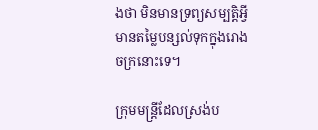ងថា មិនមានទ្រព្យសម្បត្តិអ្វីមានតម្លៃបន្សល់ទុកក្នុងរោងចក្រនោះទេ។

ក្រុមមន្ត្រីដែលស្រង់ប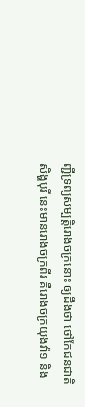ញ្ជីទ្រព្យសម្បត្តិរោងចក្រនោះ ឲ្យដឹងថា ថៅកែជនជាតិសិង្ហបុរី នេះមានរោងចក្រពីរ គឺរោងចក្រយុងវ៉ា១ និង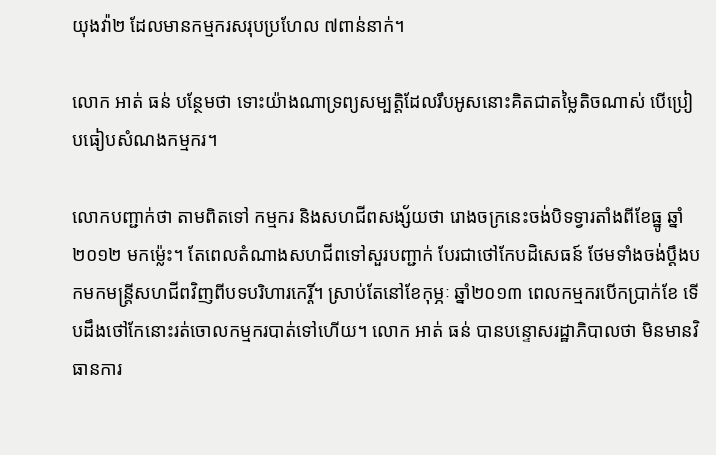យុងវ៉ា២ ដែលមានកម្មករសរុបប្រហែល ៧ពាន់នាក់។

លោក អាត់ ធន់ បន្ថែមថា ទោះយ៉ាងណាទ្រព្យសម្បត្តិដែលរឹបអូសនោះគិតជាតម្លៃតិចណាស់ បើប្រៀបធៀបសំណងកម្មករ។

លោកបញ្ជាក់ថា តាមពិតទៅ កម្មករ និងសហជីពសង្ស័យថា រោងចក្រនេះចង់បិទទ្វារតាំងពីខែធ្នូ ឆ្នាំ២០១២ មកម្ល៉េះ។ តែពេលតំណាងសហជីពទៅសួរបញ្ជាក់ បែរជាថៅកែបដិសេធន៍ ថែមទាំងចង់ប្ដឹងបកមកមន្ត្រីសហជីពវិញពីបទបរិហារកេរ្តិ៍។ ស្រាប់តែនៅខែកុម្ភៈ ឆ្នាំ២០១៣ ពេលកម្មករបើកប្រាក់ខែ ទើបដឹងថៅកែនោះរត់ចោលកម្មករបាត់ទៅហើយ។ លោក អាត់ ធន់ បានបន្ទោសរដ្ឋាភិបាលថា មិនមានវិធានការ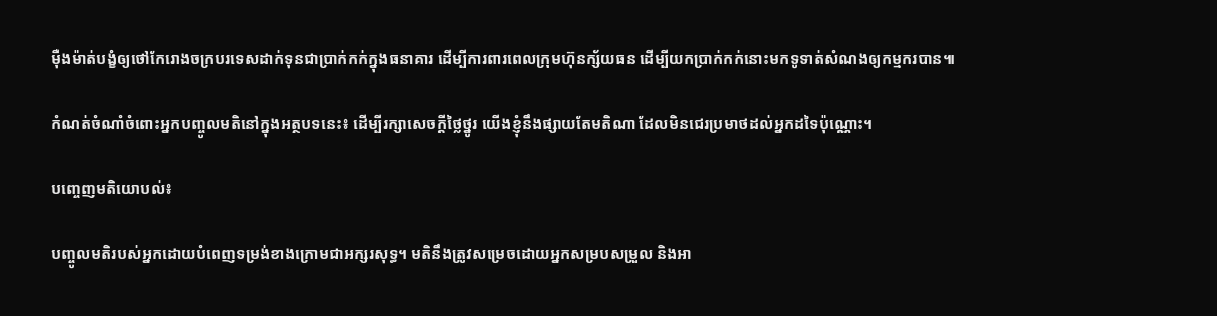ម៉ឺងម៉ាត់បង្ខំឲ្យថៅកែរោងចក្របរទេសដាក់ទុនជាប្រាក់កក់ក្នុងធនាគារ ដើម្បីការពារពេលក្រុមហ៊ុនក្ស័យធន ដើម្បីយកប្រាក់កក់នោះមកទូទាត់សំណងឲ្យកម្មករបាន៕

កំណត់ចំណាំចំពោះអ្នកបញ្ចូលមតិនៅក្នុងអត្ថបទនេះ៖ ដើម្បីរក្សាសេចក្ដីថ្លៃថ្នូរ យើងខ្ញុំនឹងផ្សាយតែមតិណា ដែលមិនជេរប្រមាថដល់អ្នកដទៃប៉ុណ្ណោះ។

បញ្ចេញមតិយោបល់៖

បញ្ចូលមតិរបស់អ្នកដោយបំពេញទម្រង់ខាងក្រោមជាអក្សរសុទ្ធ។ មតិនឹងត្រូវសម្រេចដោយអ្នកសម្របសម្រួល និងអា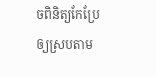ចពិនិត្យកែប្រែឲ្យស្របតាម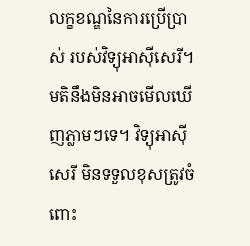លក្ខខណ្ឌនៃការប្រើប្រាស់ របស់វិទ្យុអាស៊ីសេរី។ មតិនឹងមិនអាចមើលឃើញភ្លាមៗទេ។ វិទ្យុអាស៊ីសេរី មិនទទួលខុសត្រូវចំពោះ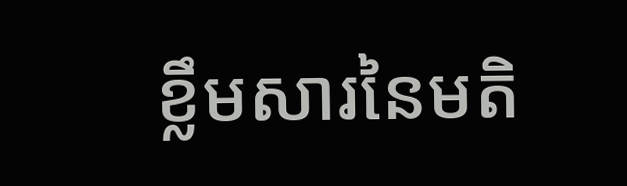ខ្លឹមសារនៃមតិ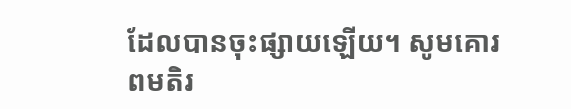ដែលបានចុះផ្សាយឡើយ។ សូមគោរពមតិរ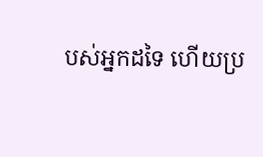បស់អ្នកដទៃ ហើយប្រ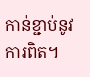កាន់ខ្ជាប់នូវការពិត។